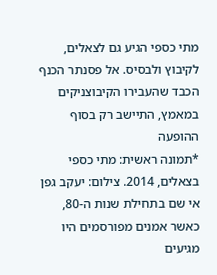מתי כספי הגיע גם לצאלים, לקיבוץ ולבסיס. אל פסנתר הכנף הכבד שהעבירו הקיבוצניקים במאמץ, התיישב רק בסוף ההופעה
*תמונה ראשית: מתי כספי בצאלים, 2014. צילום: יעקב גפן
אי שם בתחילת שנות ה-80, כאשר אמנים מפורסמים היו מגיעים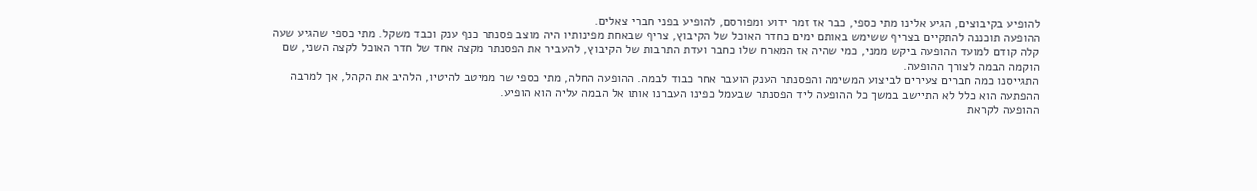להופיע בקיבוצים, הגיע אלינו מתי כספי, כבר אז זמר ידוע ומפורסם, להופיע בפני חברי צאלים.
ההופעה תוכננה להתקיים בצריף ששימש באותם ימים כחדר האוכל של הקיבוץ, צריף שבאחת מפינותיו היה מוצב פסנתר כנף ענק וכבד משקל. מתי כספי שהגיע שעה קלה קודם למועד ההופעה ביקש ממני, כמי שהיה אז המארח שלו כחבר ועדת התרבות של הקיבוץ, להעביר את הפסנתר מקצה אחד של חדר האוכל לקצה השני, שם הוקמה הבמה לצורך ההופעה.
התגייסנו כמה חברים צעירים לביצוע המשימה והפסנתר הענק הועבר אחר כבוד לבמה. ההופעה החלה, מתי כספי שר ממיטב להיטיו, הלהיב את הקהל, אך למרבה ההפתעה הוא כלל לא התיישב במשך כל ההופעה ליד הפסנתר שבעמל כפינו העברנו אותו אל הבמה עליה הוא הופיע.
ההופעה לקראת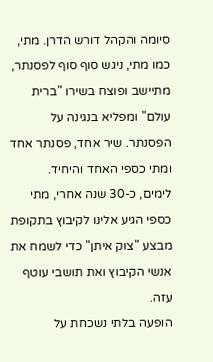סיומה והקהל דורש הדרן. מתי, כמו מתי, ניגש סוף סוף לפסנתר, מתיישב ופוצח בשירו "ברית עולם" ומפליא בנגינה על הפסנתר. שיר אחד, פסנתר אחד ומתי כספי האחד והיחיד.
לימים, כ-30 שנה אחרי, מתי כספי הגיע אלינו לקיבוץ בתקופת מבצע "צוק איתן" כדי לשמח את אנשי הקיבוץ ואת תושבי עוטף עזה.
הופעה בלתי נשכחת על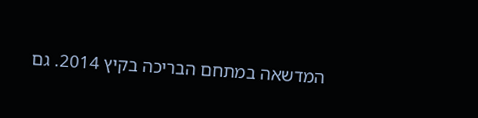המדשאה במתחם הבריכה בקיץ 2014. גם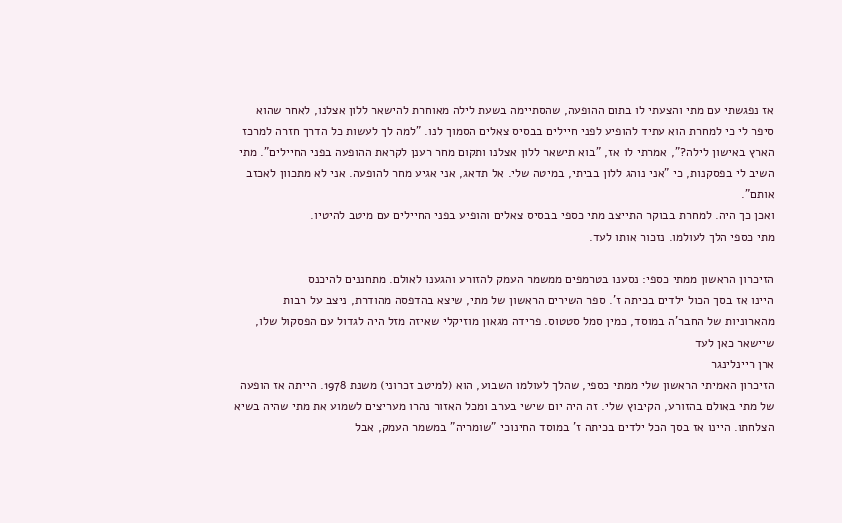אז נפגשתי עם מתי והצעתי לו בתום ההופעה, שהסתיימה בשעת לילה מאוחרת להישאר ללון אצלנו, לאחר שהוא סיפר לי כי למחרת הוא עתיד להופיע לפני חיילים בבסיס צאלים הסמוך לנו. "למה לך לעשות כל הדרך חזרה למרכז הארץ באישון לילה?", אמרתי לו אז, "בוא תישאר ללון אצלנו ותקום מחר רענן לקראת ההופעה בפני החיילים". מתי השיב לי בפסקנות, כי "אני נוהג ללון בביתי, במיטה שלי. אל תדאג, אני אגיע מחר להופעה. אני לא מתכוון לאכזב אותם".
ואכן כך היה. למחרת בבוקר התייצב מתי כספי בבסיס צאלים והופיע בפני החיילים עם מיטב להיטיו.
מתי כספי הלך לעולמו. נזכור אותו לעד.

הזיכרון הראשון ממתי כספי: נסענו בטרמפים ממשמר העמק להזורע והגענו לאולם. מתחננים להיכנס
היינו אז בסך הכול ילדים בכיתה ז'. ספר השירים הראשון של מתי, שיצא בהדפסה מהודרת, ניצב על רבות מהארוניות של החבר'ה במוסד, כמין סמל סטטוס. פרידה מגאון מוזיקלי שאיזה מזל היה לגדול עם הפסקול שלו, שיישאר כאן לעד
ארן ריינלינגר
הזיכרון האמיתי הראשון שלי ממתי כספי, שהלך לעולמו השבוע, הוא (למיטב זכרוני) משנת 1978. הייתה אז הופעה של מתי באולם בהזורע, הקיבוץ שלי. זה היה יום שישי בערב ומכל האזור נהרו מעריצים לשמוע את מתי שהיה בשיא הצלחתו. היינו אז בסך הכל ילדים בכיתה ז' במוסד החינוכי "שומריה" במשמר העמק, אבל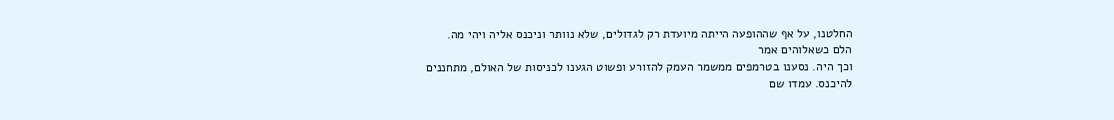החלטנו, על אף שההופעה הייתה מיועדת רק לגדולים, שלא נוותר וניכנס אליה ויהי מה.
הלם כשאלוהים אמר
וכך היה. נסענו בטרמפים ממשמר העמק להזורע ופשוט הגענו לכניסות של האולם, מתחננים להיכנס. עמדו שם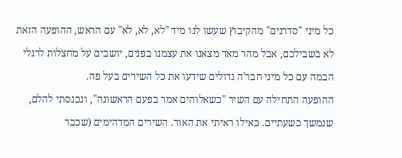כל מיני "סדרנים" מהקיבוץ שעשו לנו מיד "לא, לא, לא" עם הראש, ההופעה הזאת לא בשבילכם, אבל מהר מאד מצאנו את עצמנו בפנים, יושבים על מחצלות לרגלי הבמה עם כל מיני חבר'ה גדולים שידעו את כל השירים בעל פה.
ההופעה התחילה עם השיר "כשאלוהים אמר בפעם הראשונה", ונכנסתי להלם, שנמשך כשעתיים. כאילו ראיתי את האור. השירים המדהימים (שכבר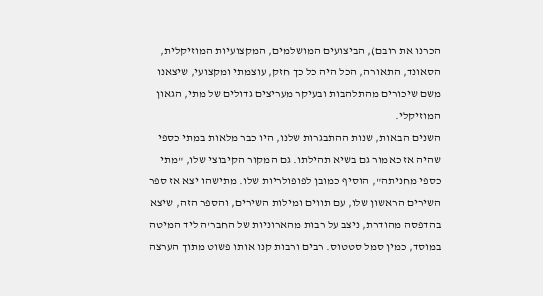הכרנו את רובם), הביצועים המושלמים, המקצועיות המוזיקלית, הסאונד, התאורה, הכל היה כל כך חזק, עוצמתי ומקצועי, שיצאנו משם שיכורים מהתלהבות ובעיקר מעריצים גדולים של מתי, הגאון המוזיקלי.
השנים הבאות, שנות ההתבגרות שלנו, היו כבר מלאות במתי כספי שהיה אז כאמור גם בשיא תהילתו. גם המקור הקיבוצי שלו, "מתי כספי מחניתה", הוסיף כמובן לפופולריות שלו. מתישהו יצא אז ספר השירים הראשון שלו, עם תווים ומילות השירים, והספר הזה, שיצא בהדפסה מהודרת, ניצב על רבות מהארוניות של החבר'ה ליד המיטה במוסד, כמין סמל סטטוס. רבים ורבות קנו אותו פשוט מתוך הערצה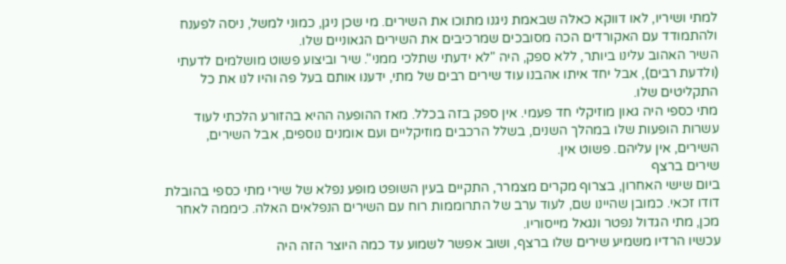למתי ושיריו, לאו דווקא כאלה שבאמת ניגנו מתוכו את השירים. מי שכן ניגן, כמוני למשל, ניסה לפענח ולהתמודד עם האקורדים הכה מסובכים שמרכיבים את השירים הגאוניים שלו.
השיר האהוב עלינו ביותר, ללא ספק, היה "לא ידעתי שתלכי ממני". שיר וביצוע פשוט מושלמים לדעתי (ולדעת רבים), אבל יחד איתו אהבנו עוד שירים רבים של מתי, ידענו אותם בעל פה והיו לנו את כל התקליטים שלו.
מתי כספי היה גאון מוזיקלי חד פעמי. אין ספק בזה בכלל. מאז ההופעה ההיא בהזורע הלכתי לעוד עשרות הופעות שלו במהלך השנים, בשלל הרכבים מוזיקליים ועם אומנים נוספים, אבל השירים, השירים, אין עליהם. פשוט אין.
שירים ברצף
ביום שישי האחרון, בצרוף מקרים מצמרר, התקיים בעין השופט מופע נפלא של שירי מתי כספי בהובלת דודו זכאי. כמובן שהיינו שם, לעוד ערב של התרוממות רוח עם השירים הנפלאים האלה. כיממה לאחר מכן, מתי הגדול נפטר ונגאל מייסוריו.
עכשיו הרדיו משמיע שירים שלו ברצף, ושוב אפשר לשמוע עד כמה היוצר הזה היה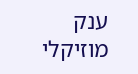ענק מוזיקלי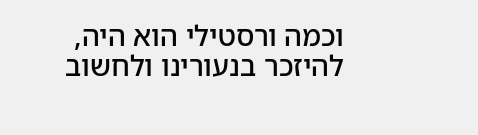וכמה ורסטילי הוא היה, להיזכר בנעורינו ולחשוב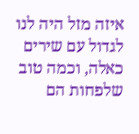איזה מזל היה לנו לגדול עם שירים כאלה, וכמה טוב שלפחות הם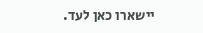יישארו כאן לעד.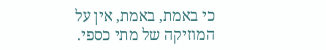כי באמת, באמת, אין על המוזיקה של מתי כספי.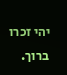יהי זכרו ברוך.